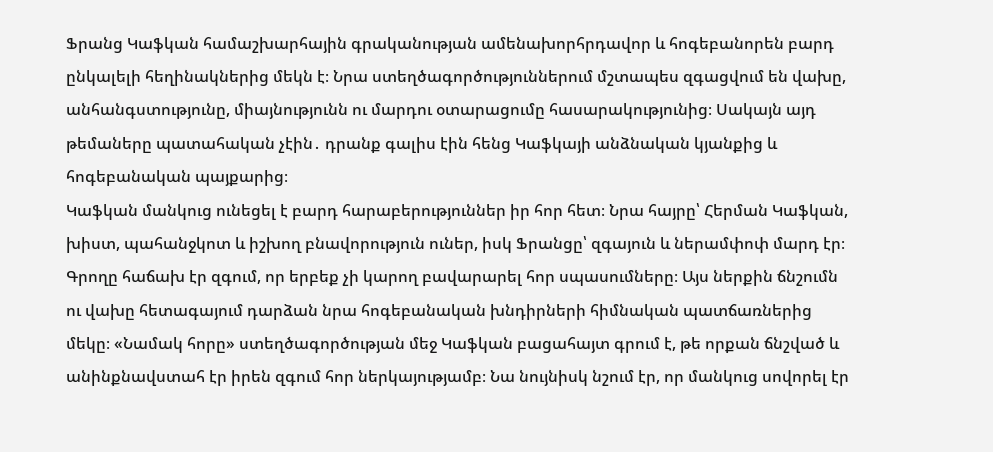Ֆրանց Կաֆկան համաշխարհային գրականության ամենախորհրդավոր և հոգեբանորեն բարդ ընկալելի հեղինակներից մեկն է։ Նրա ստեղծագործություններում մշտապես զգացվում են վախը, անհանգստությունը, միայնությունն ու մարդու օտարացումը հասարակությունից։ Սակայն այդ թեմաները պատահական չէին․ դրանք գալիս էին հենց Կաֆկայի անձնական կյանքից և հոգեբանական պայքարից։
Կաֆկան մանկուց ունեցել է բարդ հարաբերություններ իր հոր հետ։ Նրա հայրը՝ Հերման Կաֆկան, խիստ, պահանջկոտ և իշխող բնավորություն ուներ, իսկ Ֆրանցը՝ զգայուն և ներամփոփ մարդ էր։ Գրողը հաճախ էր զգում, որ երբեք չի կարող բավարարել հոր սպասումները։ Այս ներքին ճնշումն ու վախը հետագայում դարձան նրա հոգեբանական խնդիրների հիմնական պատճառներից մեկը։ «Նամակ հորը» ստեղծագործության մեջ Կաֆկան բացահայտ գրում է, թե որքան ճնշված և անինքնավստահ էր իրեն զգում հոր ներկայությամբ։ Նա նույնիսկ նշում էր, որ մանկուց սովորել էր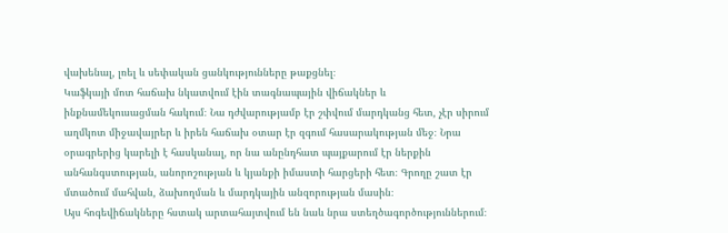վախենալ, լռել և սեփական ցանկությունները թաքցնել։
Կաֆկայի մոտ հաճախ նկատվում էին տագնապային վիճակներ և ինքնամեկուսացման հակում։ Նա դժվարությամբ էր շփվում մարդկանց հետ, չէր սիրում աղմկոտ միջավայրեր և իրեն հաճախ օտար էր զգում հասարակության մեջ։ Նրա օրագրերից կարելի է հասկանալ, որ նա անընդհատ պայքարում էր ներքին անհանգստության, անորոշության և կյանքի իմաստի հարցերի հետ։ Գրողը շատ էր մտածում մահվան, ձախողման և մարդկային անզորության մասին։
Այս հոգեվիճակները հստակ արտահայտվում են նաև նրա ստեղծագործություններում։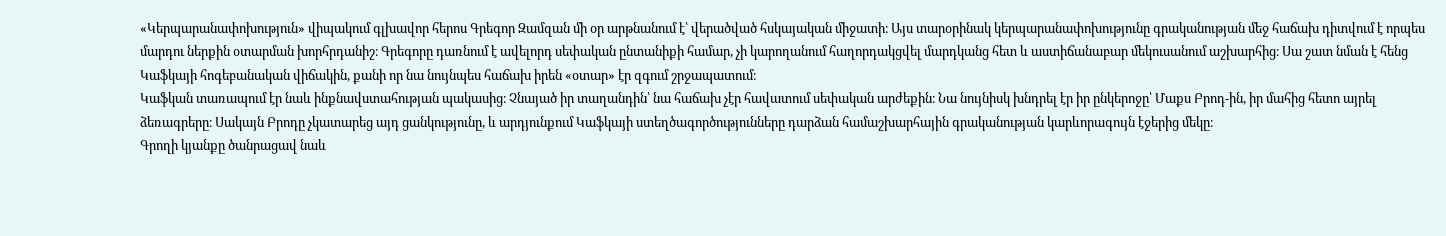«Կերպարանափոխություն» վիպակում գլխավոր հերոս Գրեգոր Զամզան մի օր արթնանում է՝ վերածված հսկայական միջատի։ Այս տարօրինակ կերպարանափոխությունը գրականության մեջ հաճախ դիտվում է որպես մարդու ներքին օտարման խորհրդանիշ։ Գրեգորը դառնում է ավելորդ սեփական ընտանիքի համար, չի կարողանում հաղորդակցվել մարդկանց հետ և աստիճանաբար մեկուսանում աշխարհից։ Սա շատ նման է հենց Կաֆկայի հոգեբանական վիճակին, քանի որ նա նույնպես հաճախ իրեն «օտար» էր զգում շրջապատում։
Կաֆկան տառապում էր նաև ինքնավստահության պակասից։ Չնայած իր տաղանդին՝ նա հաճախ չէր հավատում սեփական արժեքին։ Նա նույնիսկ խնդրել էր իր ընկերոջը՝ Մաքս Բրոդ-ին, իր մահից հետո այրել ձեռագրերը։ Սակայն Բրոդը չկատարեց այդ ցանկությունը, և արդյունքում Կաֆկայի ստեղծագործությունները դարձան համաշխարհային գրականության կարևորագույն էջերից մեկը։
Գրողի կյանքը ծանրացավ նաև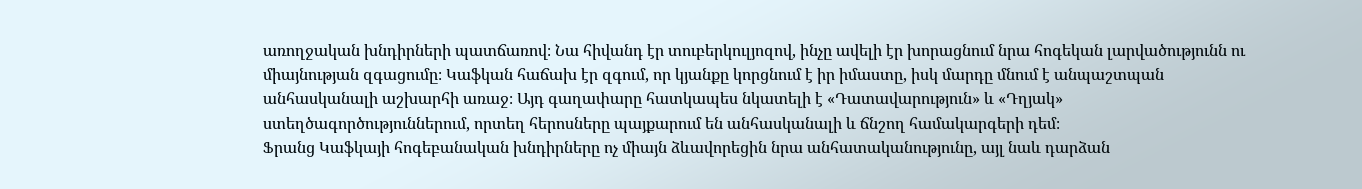առողջական խնդիրների պատճառով։ Նա հիվանդ էր տուբերկուլյոզով, ինչը ավելի էր խորացնում նրա հոգեկան լարվածությունն ու միայնության զգացումը։ Կաֆկան հաճախ էր զգում, որ կյանքը կորցնում է իր իմաստը, իսկ մարդը մնում է անպաշտպան անհասկանալի աշխարհի առաջ։ Այդ գաղափարը հատկապես նկատելի է «Դատավարություն» և «Դղյակ» ստեղծագործություններում, որտեղ հերոսները պայքարում են անհասկանալի և ճնշող համակարգերի դեմ։
Ֆրանց Կաֆկայի հոգեբանական խնդիրները ոչ միայն ձևավորեցին նրա անհատականությունը, այլ նաև դարձան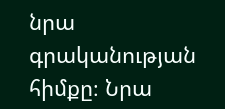նրա գրականության հիմքը։ Նրա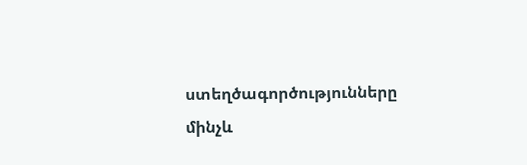ստեղծագործությունները մինչև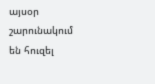այսօր շարունակում են հուզել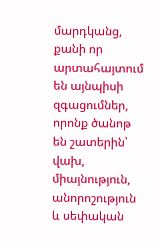մարդկանց, քանի որ արտահայտում են այնպիսի զգացումներ, որոնք ծանոթ են շատերին՝ վախ, միայնություն, անորոշություն և սեփական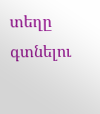տեղը գտնելու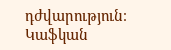դժվարություն։ Կաֆկան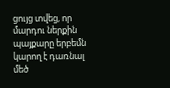ցույց տվեց, որ մարդու ներքին պայքարը երբեմն կարող է դառնալ մեծ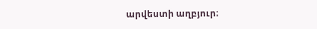արվեստի աղբյուր։